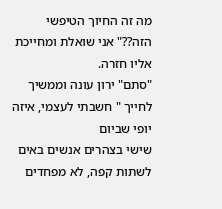מה זה החיוך הטיפשי הזה??" אני שואלת ומחייכת אליו חזרה.
"סתם" ירון עונה וממשיך לחייך " חשבתי לעצמי, איזה יופי שביום
שישי בצהרים אנשים באים לשתות קפה, לא מפחדים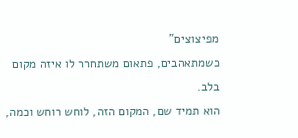מפיצוצים"
כשמתאהבים, פתאום משתחרר לו איזה מקום
בלב.
הוא תמיד שם, המקום הזה, לוחש רוחש וכמה,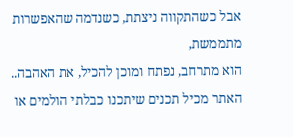אבל כשהתקווה ניצתת, כשנדמה שהאפשרות
מתממשת,
הוא מתרחב, נפתח ומוכן להכיל, את האהבה..
האתר מכיל תכנים שיתכנו כבלתי הולמים או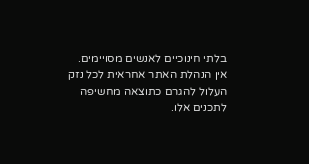בלתי חינוכיים לאנשים מסויימים.
אין הנהלת האתר אחראית לכל נזק העלול להגרם כתוצאה מחשיפה לתכנים אלו.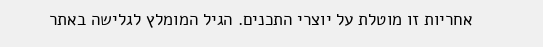אחריות זו מוטלת על יוצרי התכנים. הגיל המומלץ לגלישה באתר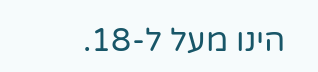הינו מעל ל-18.